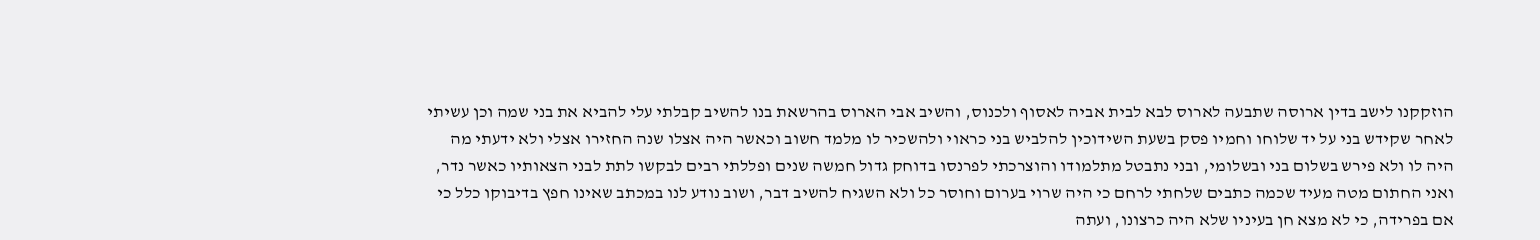הוזקקנו לישב בדין ארוסה שתבעה לארוס לבא לבית אביה לאסוף ולכנוס, והשיב אבי הארוס בהרשאת בנו להשיב קבלתי עלי להביא את בני שמה וכן עשיתי לאחר שקידש בני על יד שלוחו וחמיו פסק בשעת השידוכין להלביש בני כראוי ולהשכיר לו מלמד חשוב וכאשר היה אצלו שנה החזירו אצלי ולא ידעתי מה היה לו ולא פירש בשלום בני ובשלומי, ובני נתבטל מתלמודו והוצרכתי לפרנסו בדוחק גדול חמשה שנים ופללתי רבים לבקשו לתת לבני הצאותיו כאשר נדר, ואני החתום מטה מעיד שכמה כתבים שלחתי לרחם כי היה שרוי בערום וחוסר כל ולא השגיח להשיב דבר, ושוב נודע לנו במכתב שאינו חפץ בדיבוקו כלל כי אם בפרידה, כי לא מצא חן בעיניו שלא היה כרצונו, ועתה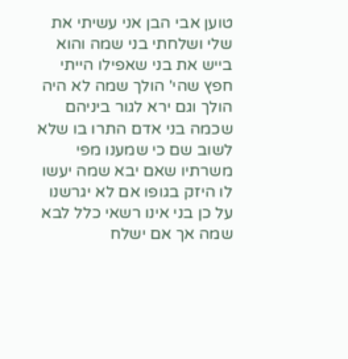טוען אבי הבן אני עשיתי את שלי ושלחתי בני שמה והוא בייש את בני שאפילו הייתי חפץ שהי' הולך שמה לא היה הולך וגם ירא לגור ביניהם שכמה בני אדם התרו בו שלא לשוב שם כי שמענו מפי משרתיו שאם יבא שמה יעשו לו היזק בגופו אם לא יגרשנו על כן בני אינו רשאי כלל לבא שמה אך אם ישלח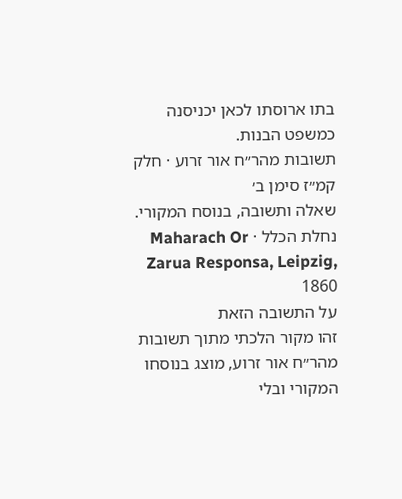בתו ארוסתו לכאן יכניסנה כמשפט הבנות.
תשובות מהר״ח אור זרוע · חלק קמ״ז סימן ב׳
שאלה ותשובה, בנוסח המקורי.
נחלת הכלל · Maharach Or Zarua Responsa, Leipzig, 1860
על התשובה הזאת
זהו מקור הלכתי מתוך תשובות מהר״ח אור זרוע, מוצג בנוסחו המקורי ובלי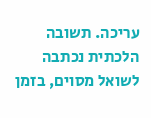עריכה. תשובה הלכתית נכתבה לשואל מסוים, בזמן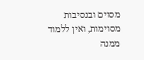מסוים ובנסיבות מסוימות, ואין ללמוד ממנה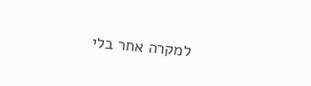למקרה אחר בלי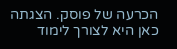הכרעה של פוסק. הצגתה כאן היא לצורך לימוד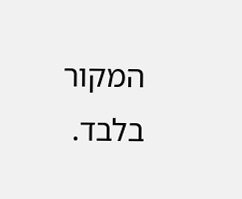המקור בלבד.